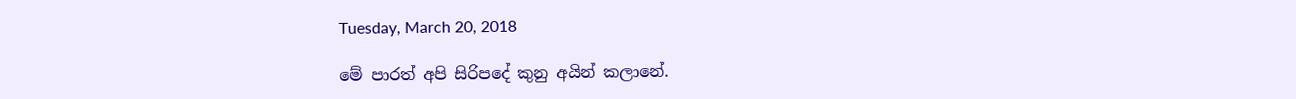Tuesday, March 20, 2018

මේ පාරත් අපි සිරිපදේ කුනු අයින් කලානේ.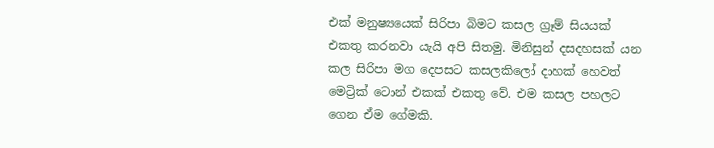එක් මනුෂ්‍යයෙක් සිරිපා බිමට කසල ග්‍රෑම් සියයක් එකතු කරනවා යැයි අපි සිතමු. මිනිසුන් දසදහසක් යන කල සිරිපා මග දෙපසට කසලකිලෝ දාහක් හෙවත් මෙට්‍රික් ටොන් එකක් එකතු වේ. එම කසල පහලට ගෙන ඒම ගේමකි.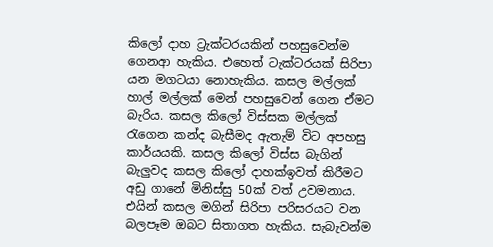කිලෝ දාහ ට්‍රැක්ටරයකින් පහසුවෙන්ම ගෙනආ හැකිය. එහෙත් ටැක්ටරයක් සිරිපා යන මගටයා නොහැකිය. කසල මල්ලක් හාල් මල්ලක් මෙන් පහසුවෙන් ගෙන ඒමට බැරිය. කසල කිලෝ විස්සක මල්ලක් රැගෙන කන්ද බැසීමද ඇතැම් විට අපහසු කාර්යයකි. කසල කිලෝ විස්ස බැගින් බැලුවද කසල කිලෝ දාහක්ඉවත් කිරීමට අඩු ගානේ මිනිස්සු 50ක් වත් උවමනාය. එයින් කසල මගින් සිරිපා පරිසරයට වන බලපෑම ඔබට සිතාගත හැකිය. සැබැවන්ම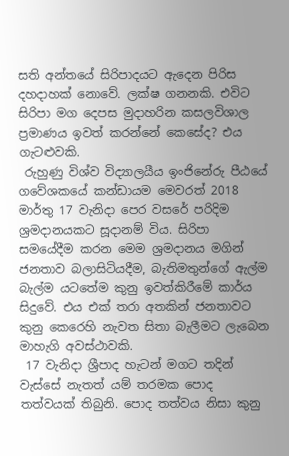සති අන්තයේ සිරිපාදයට ඇදෙන පිරිස දහදාහක් නොවේ. ලක්ෂ ගනනකි. එවිට සිරිපා මග දෙපස මුදාහරින කසලවිශාල ප්‍රමාණය ඉවත් කරන්නේ කෙසේද? එය ගැටළුවකි.
 රුහුණු විශ්ව විද්‍යාලයීය ඉංජිනේරු පීඨයේ ගවේශකයේ කන්ඩායම මෙවරත් 2018 මාර්තු 17 වැනිදා පෙර වසරේ පරිදිම ශ්‍රමදානයකට සූදානම් විය. සිරිපා සමයේදීම කරන මෙම ශ්‍රමදානය මගින් ජනතාව බලාසිටියදීම, බැතිමතුන්ගේ ඇල්ම බැල්ම යටතේම කුනු ඉවත්කිරීමේ කාර්ය සිදුවේ. එය එක් තරා අතකින් ජනතාවට කුනු කෙරෙහි නැවත සිතා බැලීමට ලැබෙන මාහැගි අවස්ථාවකි.
 17 වැනිදා ශ්‍රීපාද හැටන් මගට තදින් වැස්සේ නැතත් යම් තරමක පොද තත්වයක් තිබුනි. පොද තත්වය නිසා කුනු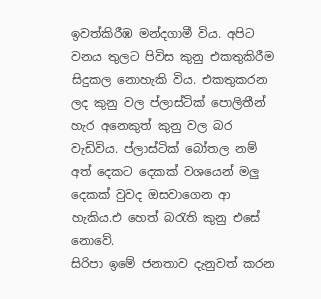ඉවත්කිරීඹ මන්දගාමී විය. අපිට වනය තුලට පිවිස කුනු එකතුකිරීම සිදුකල නොහැකි විය. එකතුකරන ලද කුනු වල ප්ලාස්ටික් පොලිතීන් හැර අනෙකුත් කුනු වල බර වැඩිවිය. ප්ලාස්ටික් බෝතල නම් අත් දෙකට දෙකක් වශයෙන් මලු දෙකක් වුවද ඔසවාගෙන ආ හැකිය.එ හෙත් බරැති කුනු එසේ නොවේ.
සිරිපා ඉමේ ජනතාව දැනුවත් කරන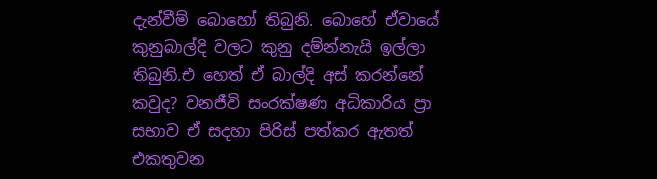දැන්වීම් බොහෝ තිබුනි. බොහේ ඒවායේ කුනුබාල්දි වලට කුනු දම්න්නැයි ඉල්ලා තිබුනි.එ හෙත් ඒ බාල්දි අස් කරන්නේ කවුද? වනජීවි සංරක්ෂණ අධිකාරිය ප්‍රා සභාව ඒ සදහා පිරිස් පත්කර ඇතත් එකතුවන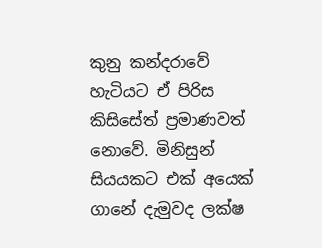කුනු කන්දරාවේ හැටියට ඒ පිරිස කිසිසේත් ප්‍රමාණවත් නොවේ. මිනිසුන් සියයකට එක් අයෙක් ගානේ දැමුවද ලක්ෂ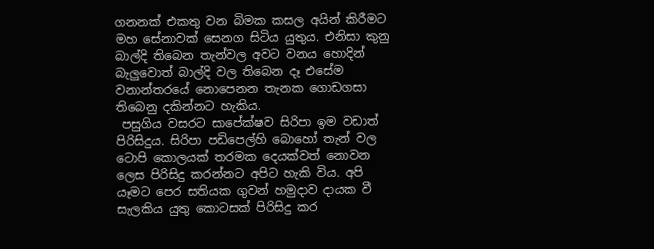ගනනක් එකතු වන බිමක කසල අයින් කිරීමට මහ සේනාවක් සෙනග සිටිය යුතුය. එනිසා කුනු බාල්දි තිබෙන තැන්වල අවට වනය හොදින් බැලුවොත් බාල්දි වල තිබෙන දෑ එසේම වනාන්තරයේ නොපෙනන තැනක ගොඩගසා තිබෙනු දකින්නට හැකිය.
 පසුගිය වසරට සාපේක්ෂව සිරිපා ඉම වඩාත් පිරිසිදුය. සිරිපා පඩිපෙල්හි බොහෝ තැන් වල ටොපි කොලයක් තරමක දෙයක්වත් නොවන ලෙස පිරිසිදු කරන්නට අපිට හැකි විය. අපි යෑමට පෙර සතියක ගුවන් හමුදාව දායක වී සැලකිය යුතු කොටසක් පිරිසිදු කර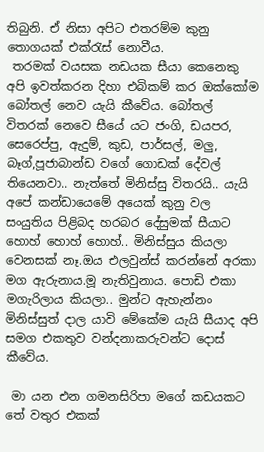තිබුනි. ඒ නිසා අපිට එතරම්ම කුනු තොගයක් එක්රැස් නොවීය.
 තරමක් වයසක නඩයක සීයා කෙනෙකු අපි ඉවත්කරන දිහා එබිකම් කර ඔක්කෝම බෝතල් නෙව යැයි කීවේය. බෝතල් විතරක් නෙවෙ සීයේ යට ජංගි, ඩයපර, සෙරෙප්පු, ඇදුම්, කුඩ, පාර්සල්, මලු, බෑග්,පූජාබාන්ඩ වගේ ගොඩක් දේවල් තියෙනවා.. නැත්තේ මිනිස්සු විතරයි.. යැයි අපේ කන්ඩායෙමේ අයෙක් කුනු වල සංයුතිය පිළිබද හරබර දේසුමක් සීයාට හොහ් හොහ් හොහ්.. මිනිස්සුය කියලා වෙනසක් නෑ.ඔය එලවුන්ස් කරන්නේ අරකා මග ඇරුනාය.මූ නැතිවුනාය. පොඩි එකා මගැරිලාය කියලා.. මුන්ට ඇහැන්නං මිනිස්සුත් දාල යාවි මේකේම යැයි සීයාද අපි සමග එකතුව වන්දනාකරුවන්ට දොස් කීවේය.

 මා යන එන ගමනසිරිපා මගේ කඩයකට තේ වතුර එකක්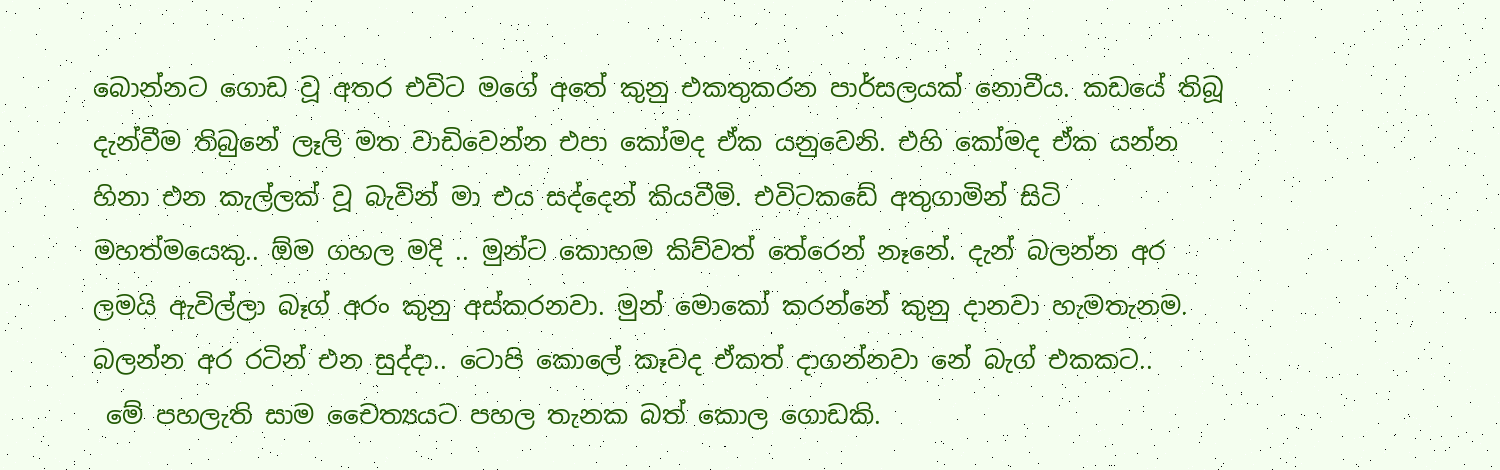බොන්නට ගොඩ වූ අතර එවිට මගේ අතේ කුනු එකතුකරන පාර්සලයක් නොවීය. කඩයේ තිබූ දැන්වීම තිබුනේ ලෑලි මත වාඩිවෙන්න එපා කෝමද ඒක යනුවෙනි. එහි කෝමද ඒක යන්න හිනා එන කැල්ලක් වූ බැවින් මා එය සද්දෙන් කියවීමි. එවිටකඩේ අතුගාමින් සිටි මහත්මයෙකු.. ඕම ගහල මදි .. මුන්ට කොහම කිව්වත් තේරෙන් නෑනේ. දැන් බලන්න අර ලමයි ඇවිල්ලා බෑග් අරං කුනු අස්කරනවා. මුන් මොකෝ කරන්නේ කුනු දානවා හැමතැනම. බලන්න අර රටින් එන සුද්දා.. ටොපි කොලේ කෑවද ඒකත් දාගන්නවා නේ බැග් එකකට..
 මේ පහලැති සාම චෛත්‍යයට පහල තැනක බත් කොල ගොඩකි.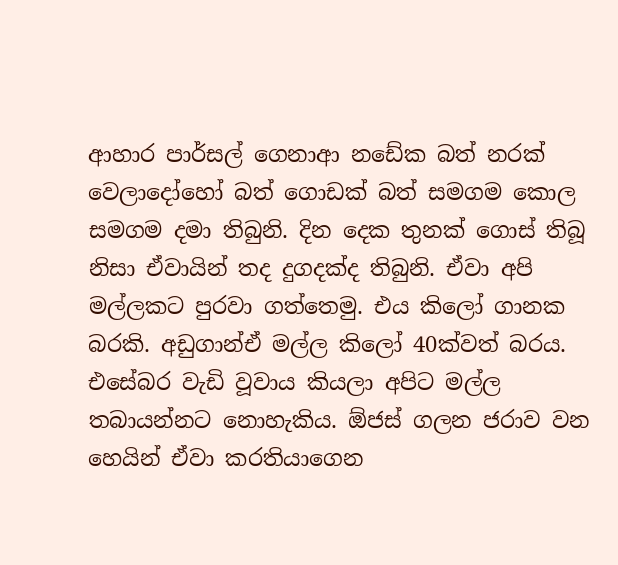ආහාර පාර්සල් ගෙනාආ නඩේක බත් නරක් වෙලාදෝහෝ බත් ගොඩක් බත් සමගම කොල සමගම දමා තිබුනි. දින දෙක තුනක් ගොස් තිබූ නිසා ඒවායින් තද දුගදක්ද තිබුනි. ඒවා අපි මල්ලකට පුරවා ගත්තෙමු. එය කිලෝ ගානක බරකි. අඩුගාන්ඒ මල්ල කිලෝ 40ක්වත් බරය. එසේබර වැඩි වූවාය කියලා අපිට මල්ල තබායන්නට නොහැකිය. ඕජස් ගලන ජරාව වන හෙයින් ඒවා කරතියාගෙන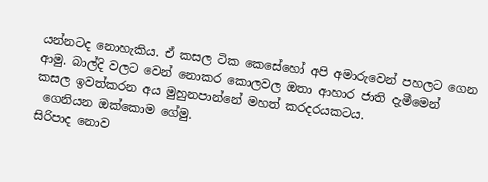යන්නටද නොහැකිය. ඒ කසල ටික කෙසේහෝ අපි අමාරුවෙන් පහලට ගෙන ආමු. බාල්දි වලට වෙන් නොකර කොලවල ඔතා ආහාර ජාති දැමීමෙන් කසල ඉවත්කරන අය මුහුනපාන්නේ මහත් කරදරයකටය.
 ගෙනියන ඔක්කොම ගේමු.
සිරිපාද නොව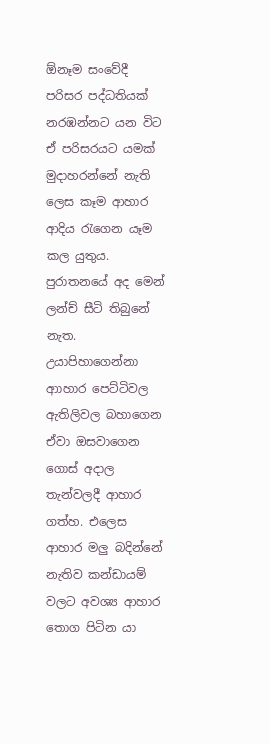ඕනෑම සංවේදී පරිසර පද්ධතියක් නරඹන්නට යන විට ඒ පරිසරයට යමක් මුදාහරන්නේ නැති ලෙස කෑම ආහාර ආදිය රැගෙන යෑම කල යුතුය. පුරාතනයේ අද මෙන් ලන්ච් සීටි තිබුනේ නැත. උයාපිහාගෙන්නා ආාහාර පෙට්ටිවල ඇතිලිවල බහාගෙන ඒවා ඔසවාගෙන ගොස් අදාල තැන්වලදී ආහාර ගත්හ. එලෙස ආහාර මලු බදින්නේ නැතිව කන්ඩායම් වලට අවශ්‍ය ආහාර තොග පිටින යා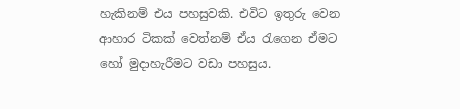හැකිනම් එය පහසුවකි. එවිට ඉතුරු වෙන ආහාර ටිකක් වෙත්නම් ඒය රැගෙන ඒමට හෝ මුදාහැරීමට වඩා පහසුය.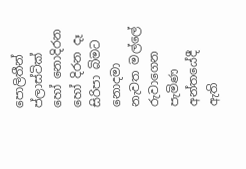පොලිතීන් ප්ලාස්ටික් හෝ නොදිරන හෝ දිරන දෑ සිරිපා බිමට නොදමා නැවත මල්ලේ රුවාගෙන පැමිණ අන්තයේදී ඇති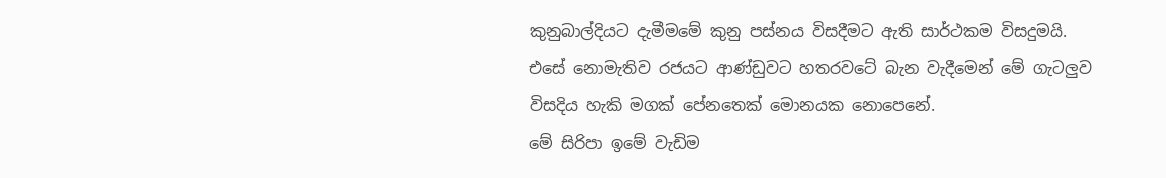කුනුබාල්දියට දැමීමමේ කුනු පස්නය විසදීමට ඇති සාර්ථකම විසදුමයි. එසේ නොමැතිව රජයට ආණ්ඩුවට හතරවටේ බැන වැදීමෙන් මේ ගැටලුව විසදිය හැකි මගක් පේනතෙක් මොනයක නොපෙනේ.
මේ සිරිපා ඉමේ වැඩිම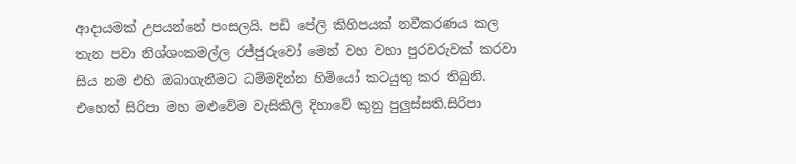ආදායමක් උපයන්නේ පංසලයි. පඩි පේලි කිහිපයක් නවීකරණය කල තැන පවා නිශ්ශංකමල්ල රජ්ජුරුවෝ මෙන් වහ වහා පුරවරුවක් කරවා සිය නම එහි ඔබාගැනීමට ධම්මදින්න හිමියෝ කටයුතු කර තිබුනි. එහෙත් සිරිපා මහ මළුවේම වැසිකිලි දිහාවේ කුනු පුලුස්සති.සිරිපා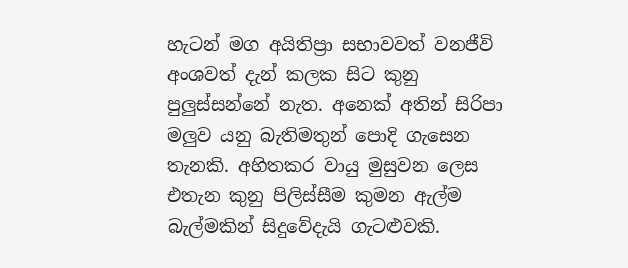හැටන් මග අයිතිප්‍රා සභාවවත් වනජීවි අංශවත් දැන් කලක සිට කුනු පුලුස්සන්නේ නැත. අනෙක් අතින් සිරිපා මලුව යනු බැතිමතුන් පොදි ගැසෙන තැනකි. අහිතකර වායු මුසුවන ලෙස එතැන කුනු පිලිස්සීම කුමන ඇල්ම බැල්මකින් සිදුවේදැයි ගැටළුවකි.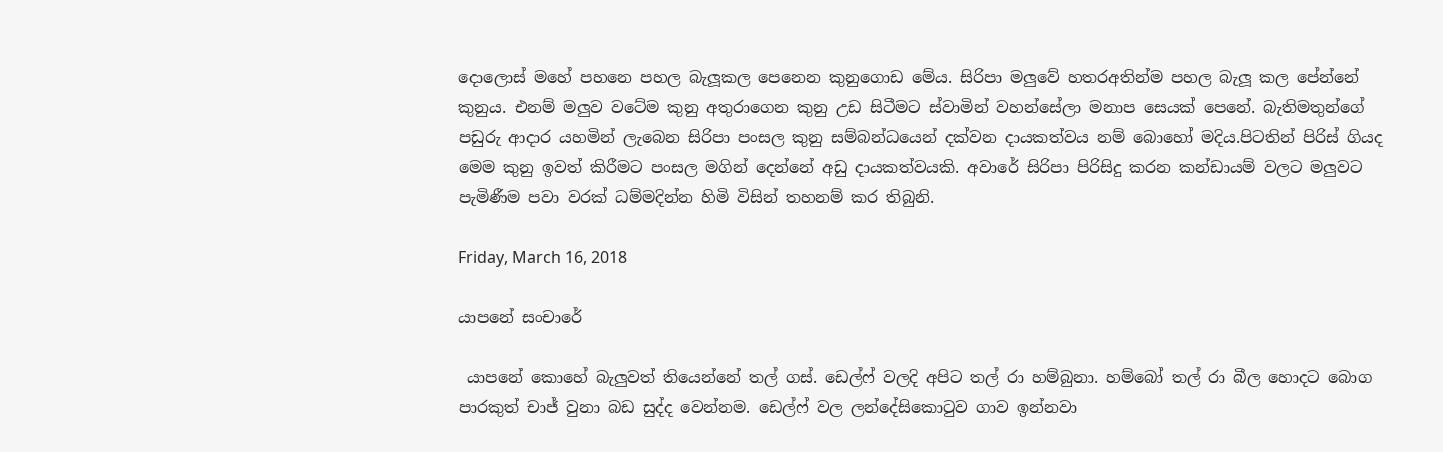දොලොස් මහේ පහනෙ පහල බැලූකල පෙනෙන කුනුගොඩ මේය. සිරිපා මලුවේ හතරඅතින්ම පහල බැලූ කල පේන්නේ කුනුය. එනම් මලුව වටේම කුනු අතුරාගෙන කුනු උඩ සිටීමට ස්වාමින් වහන්සේලා මනාප සෙයක් පෙනේ. බැතිමතුන්ගේ පඩුරු ආදාර යහමින් ලැබෙන සිරිපා පංසල කුනු සම්බන්ධයෙන් දක්වන දායකත්වය නම් බොහෝ මදිය.පිටතින් පිරිස් ගියද මෙම කුනු ඉවත් කිරීමට පංසල මගින් දෙන්නේ අඩු දායකත්වයකි. අවාරේ සිරිපා පිරිසිදු කරන කන්ඩායම් වලට මලුවට පැමිණීම පවා වරක් ධම්මදින්න හිමි විසින් තහනම් කර තිබුනි.

Friday, March 16, 2018

යාපනේ සංචාරේ

 යාපනේ කොහේ බැලුවත් තියෙන්නේ තල් ගස්. ඩෙල්ෆ් වලදි අපිට තල් රා හම්බුනා. හම්බෝ තල් රා බීල හොදට බොග පාරකුත් චාජ් වුනා බඩ සුද්ද වෙන්නම. ඩෙල්ෆ් වල ලන්දේසිකොටුව ගාව ඉන්නවා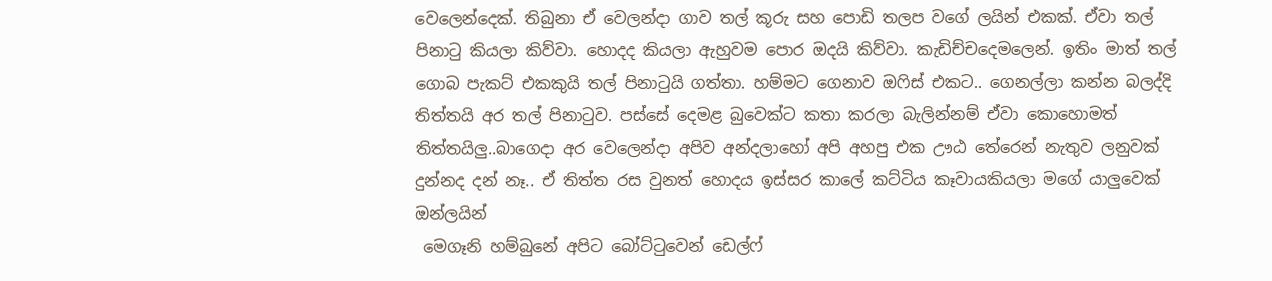වෙලෙන්දෙක්. තිබුනා ඒ වෙලන්දා ගාව තල් කූරු සහ පොඩි තලප වගේ ලයින් එකක්. ඒවා තල් පිනාටු කියලා කිව්වා. හොදද කියලා ඇහුවම පොර ඔදයි කිව්වා. කැඩිච්චදෙමලෙන්. ඉතිං මාත් තල් ගොබ පැකට් එකකුයි තල් පිනාටුයි ගත්තා. හම්මට ගෙනාව ඔෆිස් එකට.. ගෙනල්ලා කන්න බලද්දි තිත්තයි අර තල් පිනාටුව. පස්සේ දෙමළ බුවෙක්ට කතා කරලා බැලින්නම් ඒවා කොහොමත් තිත්තයිලු..බාගෙදා අර වෙලෙන්දා අපිව අන්දලාහෝ අපි අහපු එක ඌඨ තේරෙන් නැතුව ලනුවක් දුන්නද දන් නෑ.. ඒ තිත්ත රස වුනත් හොදය ඉස්සර කාලේ කට්ටිය කෑවායකියලා මගේ යාලුවෙක් ඔන්ලයින්
 මෙගෑනි හම්බුනේ අපිට බෝට්ටුවෙන් ඩෙල්ෆ්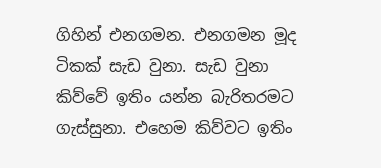ගිහින් එනගමන. එනගමන මූද ටිකක් සැඩ වුනා. සැඩ වුනා කිව්වේ ඉතිං යන්න බැරිතරමට ගැස්සුනා. එහෙම කිව්වට ඉතිං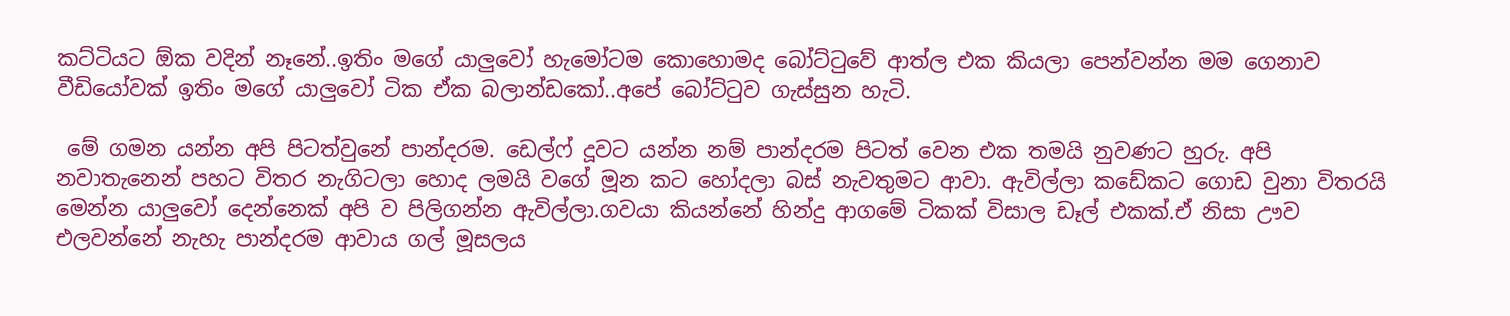කට්ටියට ඕක වදින් නෑනේ..ඉතිං මගේ යාලුවෝ හැමෝටම කොහොමද බෝට්ටුවේ ආත්ල එක කියලා පෙන්වන්න මම ගෙනාව වීඩියෝවක් ඉතිං මගේ යාලුවෝ ටික ඒක බලාන්ඩකෝ..අපේ බෝට්ටුව ගැස්සුන හැටි.

 මේ ගමන යන්න අපි පිටත්වුනේ පාන්දරම. ඩෙල්ෆ් දූවට යන්න නම් පාන්දරම පිටත් වෙන එක තමයි නුවණට හුරු. අපි නවාතැනෙන් පහට විතර නැගිටලා හොද ලමයි වගේ මූන කට හෝදලා බස් නැවතුමට ආවා. ඇවිල්ලා කඩේකට ගොඩ වුනා විතරයි මෙන්න යාලුවෝ දෙන්නෙක් අපි ව පිලිගන්න ඇවිල්ලා.ගවයා කියන්නේ හින්දු ආගමේ ටිකක් විසාල ඩෑල් එකක්.ඒ නිසා ඌව එලවන්නේ නැහැ පාන්දරම ආවාය ගල් මූසලය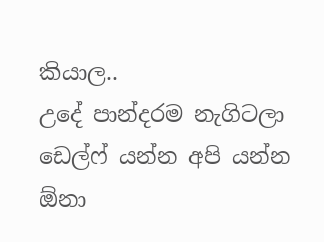කියාල..
උදේ පාන්දරම නැගිටලා ඩෙල්ෆ් යන්න අපි යන්න ඕනා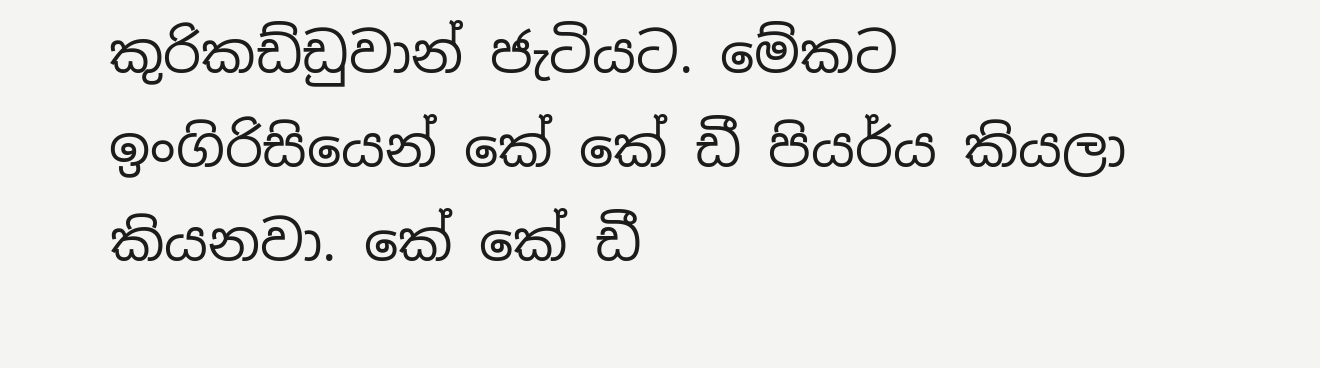කුරිකඩ්ඩුවාන් ජැටියට. මේකට ඉංගිරිසියෙන් කේ කේ ඩී පියර්ය කියලා කියනවා. කේ කේ ඩී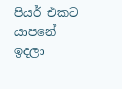පියර් එකට යාපනේ ඉදලා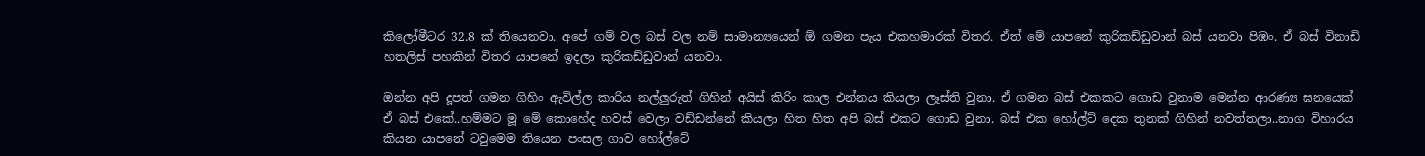කිලෝමීටර 32.8 ක් තියෙනවා. අපේ ගම් වල බස් වල නම් සාමාන්‍යයෙන් ඕ ගමන පැය එකහමාරක් විතර. ඒත් මේ යාපනේ කුරිකඩ්ඩුවාන් බස් යනවා පිඹං. ඒ බස් විනාඩි හතලිස් පහකින් විතර යාපනේ ඉදලා කුරිකඩ්ඩුවාන් යනවා.

ඔන්න අපි දූපත් ගමන ගිහිං ඇවිල්ල කාරිය නල්ලුරුත් ගිහින් අයිස් කිරිං කාල එන්නය කියලා ලෑස්ති වුනා. ඒ ගමන බස් එකකට ගොඩ වුනාම මෙන්න ආරණ්‍ය ඝනයෙක් ඒ බස් එකේ..හම්මට මූ මේ කොහේද හවස් වෙලා වඩ්ඩන්නේ කියලා හිත හිත අපි බස් එකට ගොඩ වුනා. බස් එක හෝල්ට් දෙක තුනක් ගිහින් නවත්තලා..නාග විහාරය කියන යාපනේ ටවුමෙම තියෙන පංසල ගාව හෝල්ටේ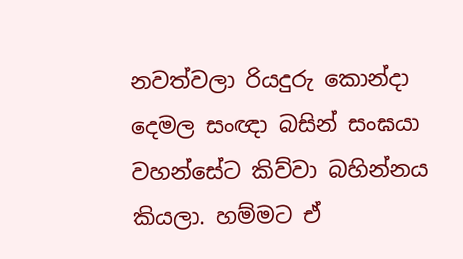නවත්වලා රියදුරු කොන්දා දෙමල සංඥා බසින් සංඝයා වහන්සේට කිව්වා බහින්නය කියලා. හම්මට ඒ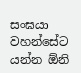සංඝයා වහන්සේට යන්න ඕනි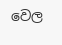වෙල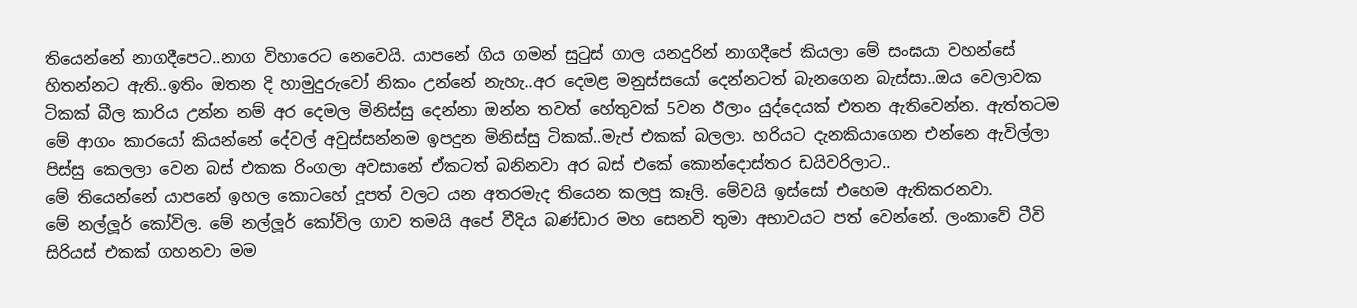තියෙන්නේ නාගදීපෙට..නාග විහාරෙට නෙවෙයි. යාපනේ ගිය ගමන් සුටුස් ගාල යනදුරින් නාගදීපේ කියලා මේ සංඝයා වහන්සේ හිතන්නට ඇති..ඉතිං ඔතන දි හාමුදුරුවෝ නිකං උන්නේ නැහැ..අර දෙමළ මනුස්සයෝ දෙන්නටත් බැනගෙන බැස්සා..ඔය වෙලාවක ටිකක් බීල කාරිය උන්න නම් අර දෙමල මිනිස්සු දෙන්නා ඔන්න තවත් හේතුවක් 5වන ඊලාං යුද්දෙයක් එතන ඇතිවෙන්න. ඇත්තටම මේ ආගං කාරයෝ කියන්නේ දේවල් අවුස්සන්නම ඉපදුන මිනිස්සු ටිකක්..මැප් එකක් බලලා. හරියට දැනකියාගෙන එන්නෙ ඇවිල්ලා පිස්සු කෙලලා වෙන බස් එකක රිංගලා අවසානේ ඒකටත් බනිනවා අර බස් එකේ කොන්දොස්තර ඩයිවරිලාට..
මේ තියෙන්නේ යාපනේ ඉහල කොටහේ දූපත් වලට යන අතරමැද තියෙන කලපු කෑලි. මේවයි ඉස්සෝ එහෙම ඇතිකරනවා.
මේ නල්ලූර් කෝවිල. මේ නල්ලූර් කෝවිල ගාව තමයි අපේ වීදිය බණ්ඩාර මහ සෙනවි තුමා අභාවයට පත් වෙන්නේ. ලංකාවේ ටීවි සිරියස් එකක් ගහනවා මම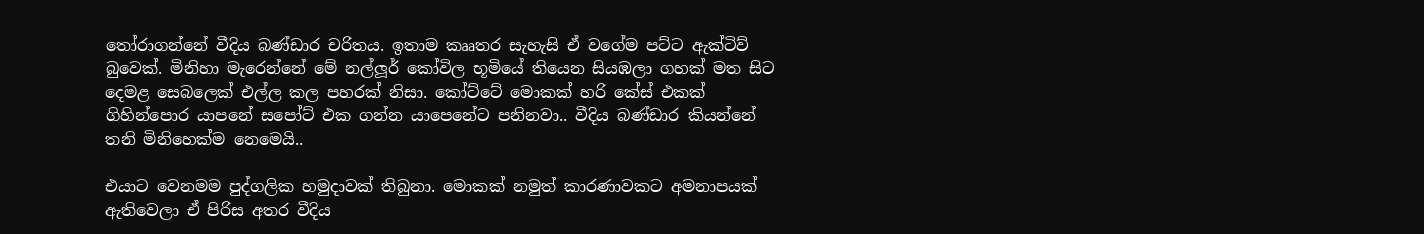තෝරාගන්නේ වීදිය බණ්ඩාර චරිතය. ඉතාම කෲතර සැහැසි ඒ වගේම පට්ට ඇක්ටිව් බුවෙක්. මිනිහා මැරෙන්නේ මේ නල්ලූර් කෝවිල භූමියේ තියෙන සියඹලා ගහක් මත සිට දෙමළ සෙබලෙක් එල්ල කල පහරක් නිසා. කෝට්ටේ මොකක් හරි කේස් එකක් ගිහින්පොර යාපනේ සපෝට් එක ගන්න යාපෙනේට පනිනවා.. වීදිය බණ්ඩාර කියන්නේ තනි මිනිහෙක්ම නෙමෙයි..

එයාට වෙනමම පුද්ගලික හමුදාවක් තිබුනා. මොකක් නමුත් කාරණාවකට අමනාපයක් ඇතිවෙලා ඒ පිරිස අතර වීදිය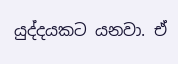යුද්දයකට යනවා. ඒ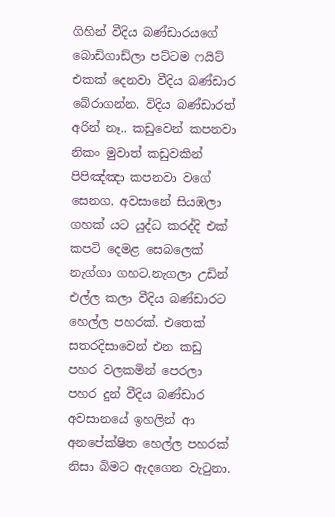ගිහින් වීදිය බණ්ඩාරයගේ බොඩිගාඩ්ලා පට්ටම ෆයිට් එකක් දෙනවා වීදිය බණ්ඩාර බේරාගන්න. විදිය බණ්ඩාරත් අරින් නෑ.. කඩුවෙන් කපනවා නිකං මුවාත් කඩුවකින් පිපිඤ්ඤා කපනවා වගේ සෙනග. අවසානේ සියඹලා ගහක් යට යුද්ධ කරද්දි එක් කපටි දෙමළ සෙබලෙක් නැග්ගා ගහට.නැගලා උඩින් එල්ල කලා වීදිය බණ්ඩාරට හෙල්ල පහරක්. එතෙක් සතරදිසාවෙන් එන කඩු පහර වලකමින් පෙරලා පහර දුන් වීදිය බණ්ඩාර අවසානයේ ඉහලින් ආ අනපේක්ෂිත හෙල්ල පහරක් නිසා බිමට ඇදගෙන වැටුනා.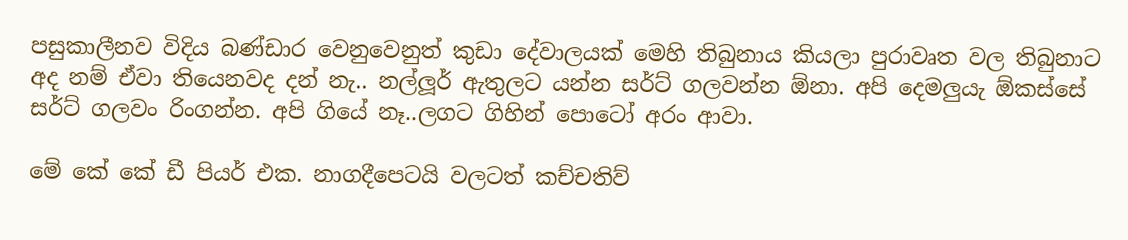පසුකාලීනව විදිය බණ්ඩාර වෙනුවෙනුත් කුඩා දේවාලයක් මෙහි තිබුනාය කියලා පුරාවෘත වල තිබුනාට අද නම් ඒවා තියෙනවද දන් නැ.. නල්ලූර් ඇතුලට යන්න සර්ට් ගලවන්න ඕනා. අපි දෙමලුයැ ඕකස්සේ සර්ට් ගලවං රිංගන්න. අපි ගියේ නෑ..ලගට ගිහින් පොටෝ අරං ආවා.

මේ කේ කේ ඩී පියර් එක. නාගදීපෙටයි වලටත් කච්චතිව්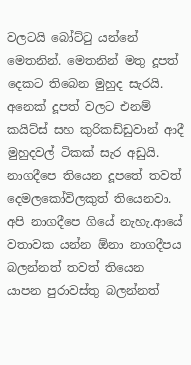වලටයි බෝට්ටු යන්නේ මෙතනින්. මෙතනින් මතු දූපත් දෙකට තිබෙන මුහුද සැරයි. අනෙක් දූපත් වලට එනම් කයිට්ස් සහ කුරිකඩ්ඩුවාන් ආදී මුහුදවල් ටිකක් සැර අඩුයි. නාගදීපෙ තියෙන දූපතේ තවත් දෙමලකෝවිලකුත් තියෙනවා. අපි නාගදීපෙ ගියේ නැහැ.ආයේ වතාවක යන්න ඕනා නාගදීපය බලන්නත් තවත් තියෙන යාපන පුරාවස්තු බලන්නත්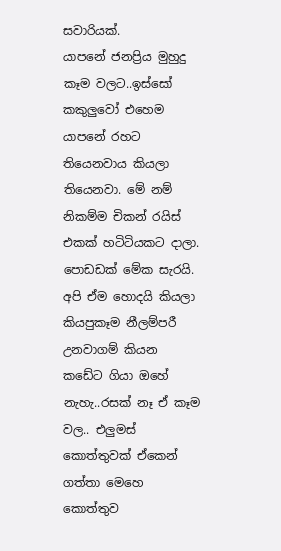සවාරියක්.
යාපනේ ජනප්‍රිය මුහුදු කෑම වලට..ඉස්සෝ කකුලුවෝ එහෙම යාපනේ රහට තියෙනවාය කියලා තියෙනවා. මේ නම් නිකම්ම චිකන් රයිස් එකක් හටිටියකට දාලා. පොඩඩක් මේක සැරයි. අපි ඒම හොදයි කියලා කියපුකෑම නීලම්පරී උනවාගම් කියන කඩේට ගියා ඔහේ නැහැ..රසක් නෑ ඒ කෑම වල.. එලුමස් කොත්තුවක් ඒකෙන් ගත්තා මෙහෙ කොත්තුව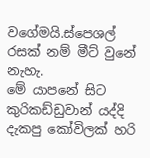වගේමයි.ස්පෙශල් රසක් නම් මීට් වුනේ නැහැ.
මේ යාපනේ සිට කුරිකඩ්ඩුවාන් යද්දි දැකපු කෝවිලක් හරි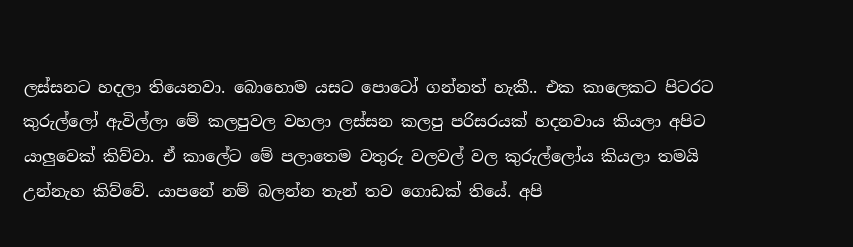ලස්සනට හදලා තියෙනවා. බොහොම යසට පොටෝ ගන්නත් හැකී.. එක කාලෙකට පිටරට කුරුල්ලෝ ඇවිල්ලා මේ කලපුවල වහලා ලස්සන කලපු පරිසරයක් හදනවාය කියලා අපිට යාලුවෙක් කිව්වා. ඒ කාලේට මේ පලාතෙම වතුරු වලවල් වල කුරුල්ලෝය කියලා තමයි උන්නැහ කිව්වේ. යාපනේ නම් බලන්න තැන් තව ගොඩක් තියේ. අපි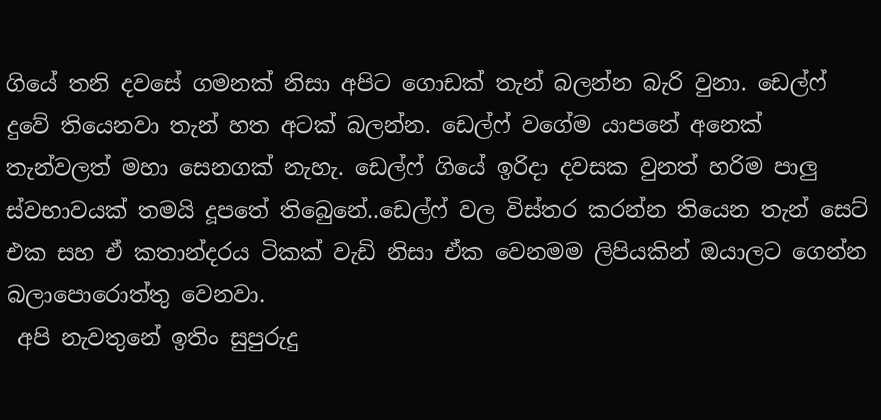ගියේ තනි දවසේ ගමනක් නිසා අපිට ගොඩක් තැන් බලන්න බැරි වුනා. ඩෙල්ෆ් දුවේ තියෙනවා තැන් හත අටක් බලන්න. ඩෙල්ෆ් වගේම යාපනේ අනෙක් තැන්වලත් මහා සෙනගක් නැහැ. ඩෙල්ෆ් ගියේ ඉරිදා දවසක වුනත් හරිම පාලු ස්වභාවයක් තමයි දූපතේ තිබෙුනේ..ඩෙල්ෆ් වල විස්තර කරන්න තියෙන තැන් සෙට් එක සහ ඒ කතාන්දරය ටිකක් වැඩි නිසා ඒක වෙනමම ලිපියකින් ඔයාලට ගෙන්න බලාපොරොත්තු වෙනවා.
 අපි නැවතුනේ ඉතිං සුපුරුදු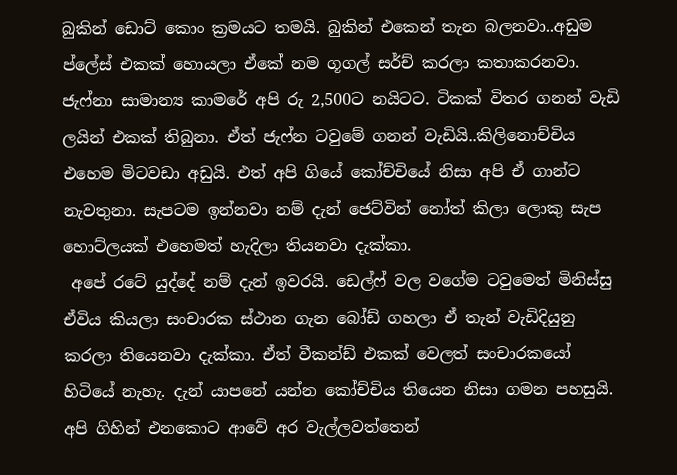බුකින් ඩොට් කොං ක්‍රමයට තමයි. බුකින් එකෙන් තැන බලනවා..අඩුම ප්ලේස් එකක් හොයලා ඒකේ නම ගූගල් සර්ච් කරලා කතාකරනවා. ජැෆ්නා සාමාන්‍ය කාමරේ අපි රු 2,500ට නයිටට. ටිකක් විතර ගනන් වැඩි ලයින් එකක් තිබුනා. ඒත් ජැෆ්න ටවුමේ ගනන් වැඩියි..කිලිනොච්චිය එහෙම මිටවඩා අඩුයි. එත් අපි ගියේ කෝච්චියේ නිසා අපි ඒ ගාන්ට නැවතුනා. සැපටම ඉන්නවා නම් දැන් ජෙට්වින් නෝත් කිලා ලොකු සැප හොට්ලයක් එහෙමත් හැදිලා තියනවා දැක්කා.
 අපේ රටේ යුද්දේ නම් දැන් ඉවරයි. ඩෙල්ෆ් වල වගේම ටවුමෙත් මිනිස්සු ඒවිය කියලා සංචාරක ස්ථාන ගැන බෝඩ් ගහලා ඒ තැන් වැඩිදියුනු කරලා තියෙනවා දැක්කා. ඒත් වීකන්ඩ් එකක් වෙලත් සංචාරකයෝ හිටියේ නැහැ. දැන් යාපනේ යන්න කෝච්චිය තියෙන නිසා ගමන පහසුයි. අපි ගිහින් එනකොට ආවේ අර වැල්ලවත්තෙන්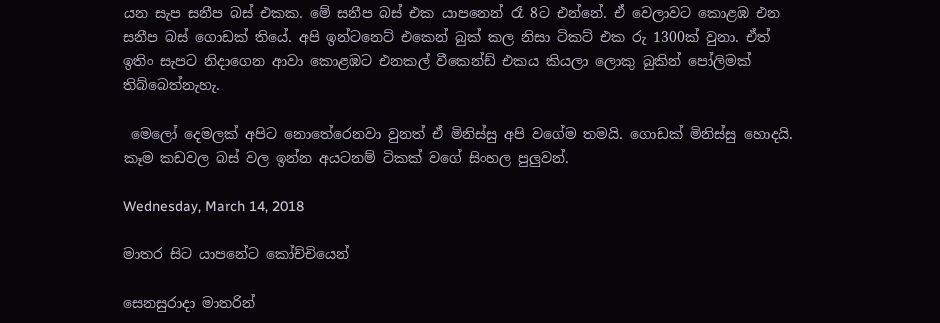යන සැප සනීප බස් එකක. මේ සනීප බස් එක යාපනෙන් රෑ 8ට එන්නේ. ඒ වෙලාවට කොළඹ එන සනීප බස් ගොඩක් තියේ. අපි ඉන්ටනෙට් එකෙන් බුක් කල නිසා ටිකට් එක රු 1300ක් වුනා. ඒත් ඉතිං සැපට නිදාගෙන ආවා කොළඹට එනකල් වීකෙන්ඩ් එකය කියලා ලොකු බුකින් පෝලිමක් තිබ්බෙත්නැහැ.

 මෙලෝ දෙමලක් අපිට නොතේරෙනවා වුනත් ඒ මිනිස්සු අපි වගේම තමයි. ගොඩක් මිනිස්සු හොදයි. කෑම කඩවල බස් වල ඉන්න අයටනම් ටිකක් වගේ සිංහල පුලුවන්.

Wednesday, March 14, 2018

මාතර සිට යාපනේට කෝච්චියෙන්

සෙනසුරාදා මාතරින්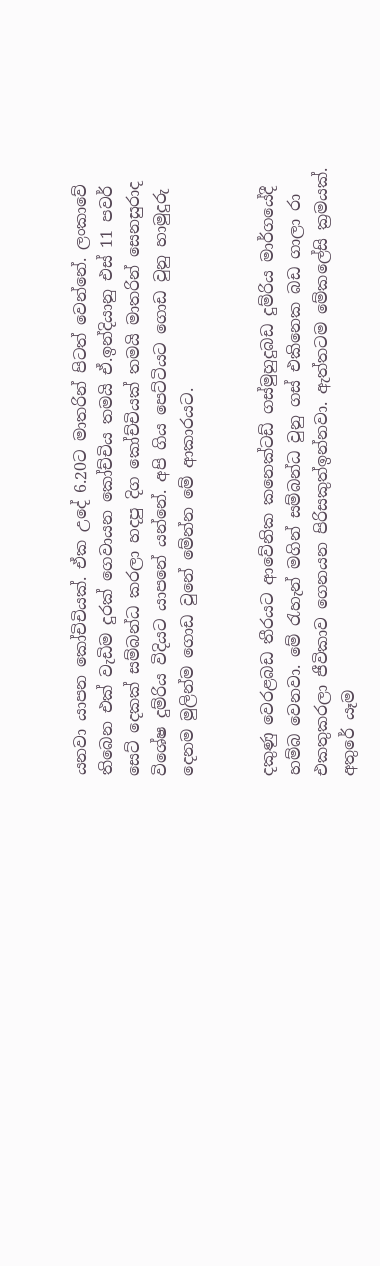යනවා යාපන කෝචිචියක්. ඒක උදේ 6.20ට මාතරින් පිටත් වෙන්නේ. ලංකාවේ තිබෙන එක් වැඩිම දුරක් ගෙවායන කෝච්චිය තමයි ඒ.ඉන්දියානු එස් 11 පවර් සෙට් දෙකක් සම්බන්ධ කරලා හදපු දිග කෝච්චියක් තමයි මාතරින් සෙනසුරාද විශේෂ දුම්රිය විදියට යාපනේ යන්නේ. අපි ගිය පෙට්ටියට ගොඩ වුනු හාමුදුරු දෙනම මුලින්ම ගොඩ වුනේ මේන්න මේ ආකාරයට.


දකුණු වෙරළබඩ තීරයට ආවේනික කනෙක්ටඩ් ගස්මුහුදුබඩ දුම්රිය මාර්ගයේදී හම්බ වෙනවා. මේ රැහැන් මගින් සම්බන්ධ වුනු ගස් එකිනෙක බඩ ගාලා රා එකතුකරලා ජීවිකාව ගෙනයන පිරිසකුත්ඉන්නවා. ඇත්තටම මේකලේසි ක්‍රමයක්. අතුරේ යෑම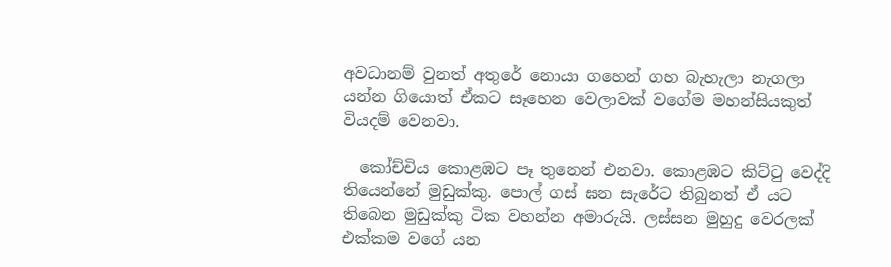අවධානම් වුනත් අතුරේ නොයා ගහෙන් ගහ බැහැලා නැගලා යන්න ගියොත් ඒකට සෑහෙන වෙලාවක් වගේම මහන්සියකුත් වියදම් වෙනවා.

  කෝච්චිය කොළඹට පෑ තුනෙන් එනවා. කොළඹට කිට්ටු වෙද්දි තියෙන්නේ මුඩුක්කු. පොල් ගස් ඝන සැරේට තිබුනත් ඒ යට තිබෙන මුඩුක්කු ටික වහන්න අමාරුයි. ලස්සන මුහුදු වෙරලක් එක්කම වගේ යන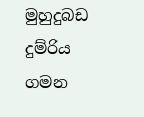මුහුදුබඩ දුම්රිය ගමන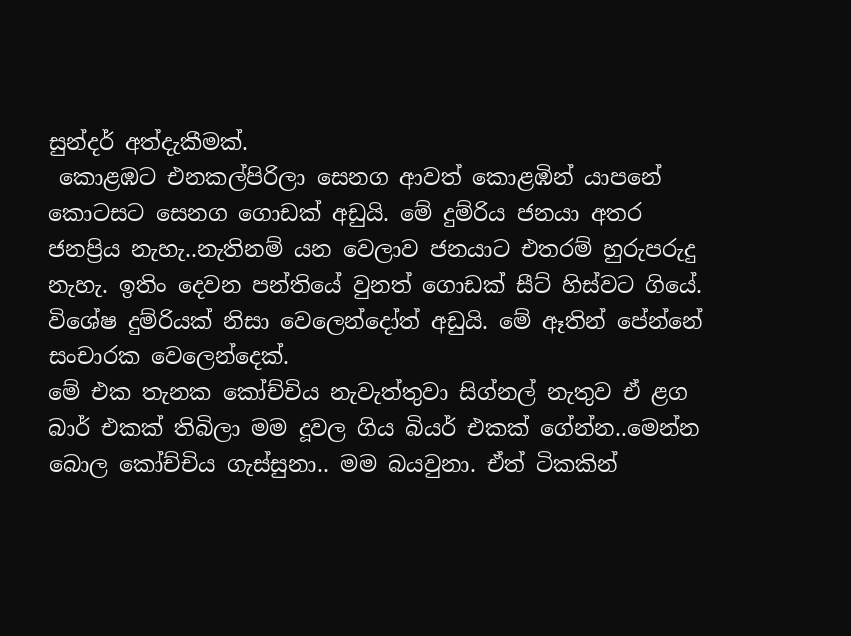සුන්දර් අත්දැකීමක්.
 කොළඹට එනකල්පිරිලා සෙනග ආවත් කොළඹින් යාපනේ කොටසට සෙනග ගොඩක් අඩුයි. මේ දුම්රිය ජනයා අතර ජනප්‍රිය නැහැ..නැතිනම් යන වෙලාව ජනයාට එතරම් හුරුපරුදු නැහැ. ඉතිං දෙවන පන්තියේ වුනත් ගොඩක් සීට් හිස්වට ගියේ. විශේෂ දුම්රියක් නිසා වෙලෙන්දෝත් අඩුයි. මේ ඈතින් පේන්නේ සංචාරක වෙලෙන්දෙක්.
මේ එක තැනක කෝච්චිය නැවැත්තුවා සිග්නල් නැතුව ඒ ළග බාර් එකක් තිබිලා මම දූවල ගිය බියර් එකක් ගේන්න..මෙන්න බොල කෝච්චිය ගැස්සුනා.. මම බයවුනා. ඒත් ටිකකින්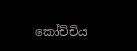කෝච්චිය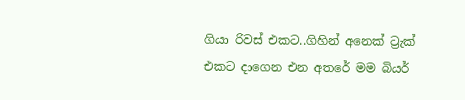ගියා රිවස් එකට..ගිහින් අනෙක් ට්‍රැක් එකට දාගෙන එන අතරේ මම බියර්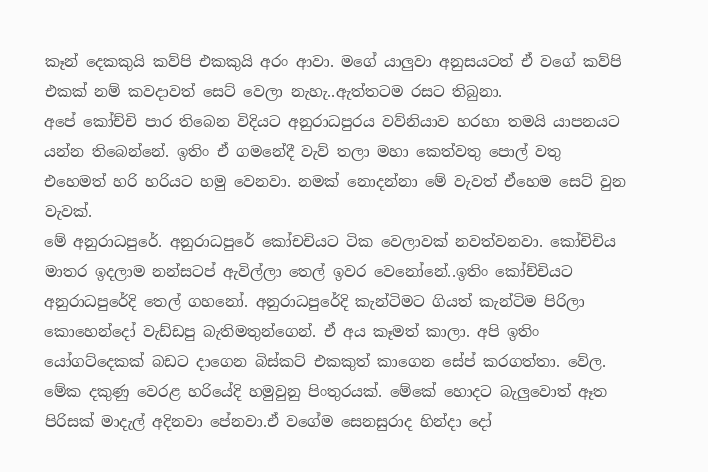කෑන් දෙකකුයි කව්පි එකකුයි අරං ආවා. මගේ යාලුවා අනුසයටත් ඒ වගේ කව්පි එකක් නම් කවදාවත් සෙට් වෙලා නැහැ..ඇත්තටම රසට තිබුනා.
අපේ කෝච්චි පාර තිබෙන විදියට අනුරාධපුරය වව්නියාව හරහා තමයි යාපනයට යන්න තිබෙන්නේ. ඉතිං ඒ ගමනේදී වැව් තලා මහා කෙත්වතු පොල් වතු එහෙමත් හරි හරියට හමු වෙනවා. නමක් නොදන්නා මේ වැවත් ඒහෙම සෙට් වුන වැවක්.
මේ අනුරාධපුරේ. අනුරාධපුරේ කෝචචියට ටික වෙලාවක් නවත්වනවා. කෝචිචිය මාතර ඉදලාම නන්සටප් ඇවිල්ලා තෙල් ඉවර වෙනෝනේ..ඉතිං කෝච්චියට අනුරාධපුරේදි තෙල් ගහනෝ. අනුරාධපුරේදි කැන්ටිමට ගියත් කැන්ටිම පිරිලා කොහෙන්දෝ වැඩ්ඩපු බැතිමතුන්ගෙන්. ඒ අය කෑමත් කාලා. අපි ඉතිං යෝගට්දෙකක් බඩට දාගෙන බිස්කට් එකකුත් කාගෙන සේප් කරගත්තා. වේල.
මේක දකුණු වෙරළ හරියේදි හමුවුනු පිංතුරයක්. මේකේ හොදට බැලුවොත් ඈත පිරිසක් මාදැල් අදිනවා පේනවා.ඒ වගේම සෙනසුරාද හින්දා දෝ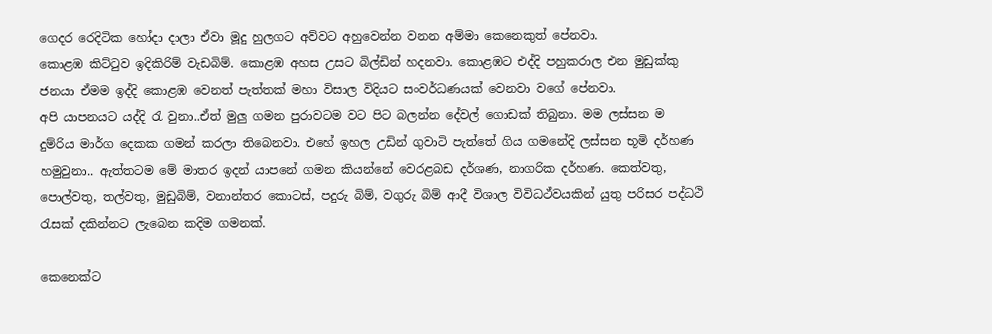ගෙදර රෙදිටික හෝදා දාලා ඒවා මූදු හුලගට අව්වට අහුවෙන්න වනන අම්මා කෙනෙකුත් පේනවා.
කොළඹ කිට්ටුව ඉදිකිරිම් වැඩබිම්. කොළඹ අහස උසට බිල්ඩින් හදනවා. කොළඹට එද්දි පහුකරාල එන මුඩුක්කු ජනයා ඒමම ඉද්දි කොළඹ වෙනත් පැත්තක් මහා විසාල විදියට සංවර්ධණයක් වෙනවා වගේ පේනවා.
අපි යාපනයට යද්දි රැ වුනා..ඒත් මුලු ගමන පුරාවටම වට පිට බලන්න දේවල් ගොඩක් තිබුනා. මම ලස්සන ම දුම්රිය මාර්ග දෙකක ගමන් කරලා තිබෙනවා. එහේ ඉහල උඩින් ගුවාටි පැත්තේ ගිය ගමනේදි ලස්සන භූමි දර්හණ හමුවුනා.. ඇත්තටම මේ මාතර ඉදන් යාපනේ ගමන කියන්නේ වෙරළබඩ දර්ශණ, නාගරික දර්හණ. කෙත්වතු, පොල්වතු, තල්වතු, මුඩුබිම්, වනාන්තර කොටස්, පදුරු බිම්, වගුරු බිම් ආදී විශාල විවිධථ්වයකින් යුතු පරිසර පද්ධථි රැසක් දකින්නට ලැබෙන කදිම ගමනක්.

කෙනෙක්ට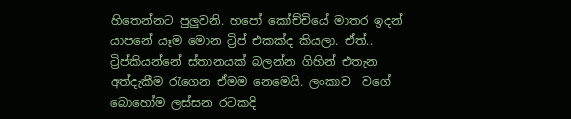හිතෙන්නට පුලුවනි. හපෝ කෝච්චියේ මාතර ඉදන් යාපනේ යෑම මොන ට්‍රිප් එකක්ද කියලා. ඒත්.. ට්‍රිප්කියන්නේ ස්තානයක් බලන්න ගිහින් එතැන අත්දැකීම රැගෙන ඒමම නෙමෙයි. ලංකාව  වගේ බොහෝම ලස්සන රටකදි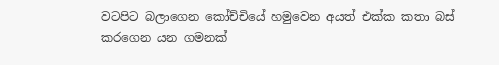වටපිට බලාගෙන කෝච්චියේ හමුවෙන අයත් එක්ක කතා බස් කරගෙන යන ගමනක්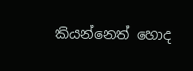කියන්නෙත් හොද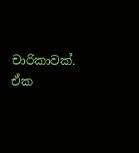චාරිකාවක්. ඒක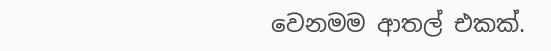වෙනමම ආතල් එකක්.